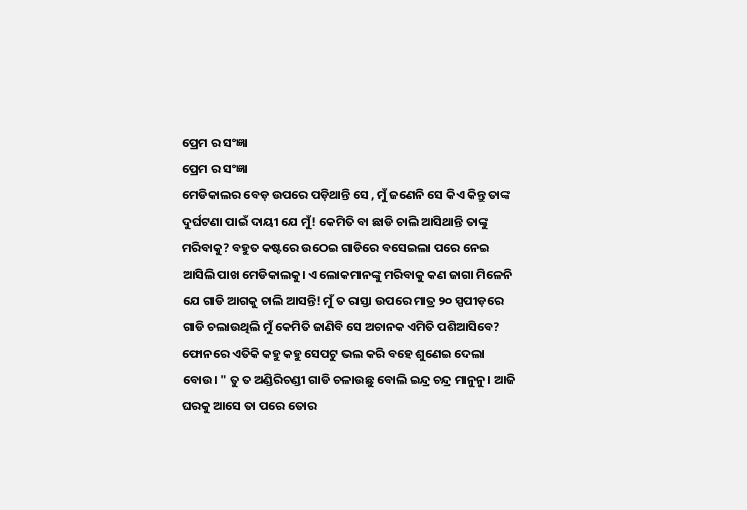ପ୍ରେମ ର ସଂଜ୍ଞା
ପ୍ରେମ ର ସଂଜ୍ଞା
ମେଡିକାଲର ବେଡ଼ ଉପରେ ପଡ଼ିଥାନ୍ତି ସେ , ମୁଁ ଜଣେନି ସେ କିଏ କିନ୍ତୁ ତାଙ୍କ ଦୁର୍ଘଟଣା ପାଇଁ ଦାୟୀ ଯେ ମୁଁ! କେମିତି ବା ଛାଡି ଚାଲି ଆସିଥାନ୍ତି ତାଙ୍କୁ ମରିବାକୁ? ବହୁତ କଷ୍ଟରେ ଉଠେଇ ଗାଡିରେ ବସେଇଲା ପରେ ନେଇ ଆସିଲି ପାଖ ମେଡିକାଲକୁ। ଏ ଲୋକମାନଙ୍କୁ ମରିବାକୁ କଣ ଜାଗା ମିଳେନି ଯେ ଗାଡି ଆଗକୁ ଚାଲି ଆସନ୍ତି! ମୁଁ ତ ରାସ୍ତା ଉପରେ ମାତ୍ର ୨୦ ସ୍ପପୀଡ଼ରେ ଗାଡି ଚଲାଉଥିଲି ମୁଁ କେମିତି ଜାଣିବି ସେ ଅଚାନକ ଏମିତି ପଶିଆସିବେ? ଫୋନରେ ଏତିକି କହୁ କହୁ ସେପଟୁ ଭଲ କରି ବହେ ଶୁଣେଇ ଦେଲା ବୋଉ। " ତୁ ତ ଅଣ୍ଡିରିଚଣ୍ଡୀ ଗାଡି ଚଳାଉଛୁ ବୋଲି ଇନ୍ଦ୍ର ଚନ୍ଦ୍ର ମାନୁନୁ। ଆଜି ଘରକୁ ଆସେ ତା ପରେ ତୋର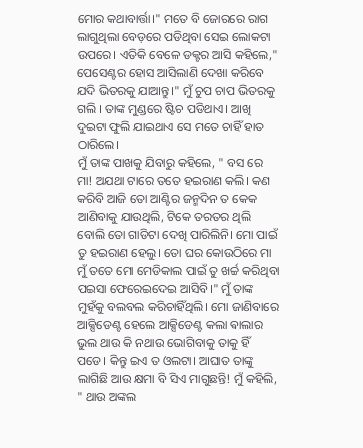ମୋର କଥାବାର୍ତ୍ତା।" ମତେ ବି ଜୋରରେ ରାଗ ଲାଗୁଥିଲା ବେଡ଼ରେ ପଡିଥିବା ସେଇ ଲୋକଟା ଉପରେ। ଏତିକି ବେଳେ ଡକ୍ଟର ଆସି କହିଲେ," ପେସେଣ୍ଟର ହୋସ ଆସିଲାଣି ଦେଖା କରିବେ ଯଦି ଭିତରକୁ ଯାଆନ୍ତୁ।" ମୁଁ ଚୁପ ଚାପ ଭିତରକୁ ଗଲି । ତାଙ୍କ ମୁଣ୍ଡରେ ଷ୍ଟିଚ ପଡିଥାଏ। ଆଖି ଦୁଇଟା ଫୁଲି ଯାଇଥାଏ ସେ ମତେ ଚାହିଁ ହାତ ଠାରିଲେ।
ମୁଁ ତାଙ୍କ ପାଖକୁ ଯିବାରୁ କହିଲେ, " ବସ ରେ ମା! ଅଯଥା ଟାରେ ତତେ ହଇରାଣ କଲି। କଣ କରିବି ଆଜି ତୋ ଆଣ୍ଟିର ଜନ୍ମଦିନ ତ କେକ ଆଣିବାକୁ ଯାଉଥିଲି, ଟିକେ ତରତର ଥିଲି ବୋଲି ତୋ ଗାଡିଟା ଦେଖି ପାରିଲିନି। ମୋ ପାଇଁ ତୁ ହଇରାଣ ହେଲୁ। ତୋ ଘର କୋଉଠିରେ ମା ମୁଁ ତତେ ମୋ ମେଡିକାଲ ପାଇଁ ତୁ ଖର୍ଚ୍ଚ କରିଥିବା ପଇସା ଫେରେଇଦେଇ ଆସିବି।" ମୁଁ ତାଙ୍କ ମୁହଁକୁ ବଲବଲ କରିଚାହିଁଥିଲି। ମୋ ଜାଣିବାରେ ଆକ୍ସିଡେଣ୍ଟ ହେଲେ ଆକ୍ସିଡେଣ୍ଟ କଲା ଵାଲାର ଭୁଲ ଥାଉ କି ନଥାଉ ଭୋଗିବାକୁ ତାକୁ ହିଁ ପଡେ। କିନ୍ତୁ ଇଏ ତ ଓଲଟା। ଆଘାତ ତାଙ୍କୁ ଲାଗିଛି ଆଉ କ୍ଷମା ବି ସିଏ ମାଗୁଛନ୍ତି! ମୁଁ କହିଲି, " ଥାଉ ଅଙ୍କଲ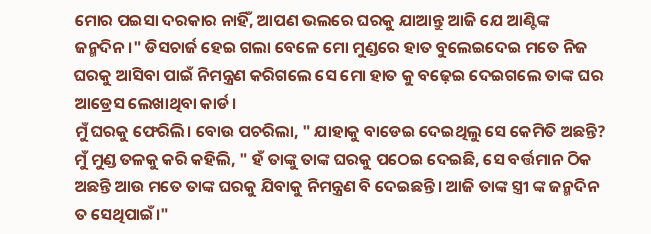ମୋର ପଇସା ଦରକାର ନାହିଁ, ଆପଣ ଭଲରେ ଘରକୁ ଯାଆନ୍ତୁ ଆଜି ଯେ ଆଣ୍ଟିଙ୍କ ଜନ୍ମଦିନ।" ଡିସଚାର୍ଜ ହେଇ ଗଲା ବେଳେ ମୋ ମୁଣ୍ଡରେ ହାତ ବୁଲେଇଦେଇ ମତେ ନିଜ ଘରକୁ ଆସିବା ପାଇଁ ନିମନ୍ତ୍ରଣ କରିଗଲେ ସେ ମୋ ହାତ କୁ ବଢ଼େଇ ଦେଇଗଲେ ତାଙ୍କ ଘର ଆଡ୍ରେସ ଲେଖାଥିବା କାର୍ଡ।
ମୁଁ ଘରକୁ ଫେରିଲି। ବୋଉ ପଚରିଲା, " ଯାହାକୁ ବାଡେଇ ଦେଇଥିଲୁ ସେ କେମିତି ଅଛନ୍ତି? ମୁଁ ମୁଣ୍ଡ ତଳକୁ କରି କହିଲି, " ହଁ ତାଙ୍କୁ ତାଙ୍କ ଘରକୁ ପଠେଇ ଦେଇଛି, ସେ ବର୍ତ୍ତମାନ ଠିକ ଅଛନ୍ତି ଆଉ ମତେ ତାଙ୍କ ଘରକୁ ଯିବାକୁ ନିମନ୍ତ୍ରଣ ବି ଦେଇଛନ୍ତି। ଆଜି ତାଙ୍କ ସ୍ତ୍ରୀ ଙ୍କ ଜନ୍ମଦିନ ତ ସେଥିପାଇଁ।"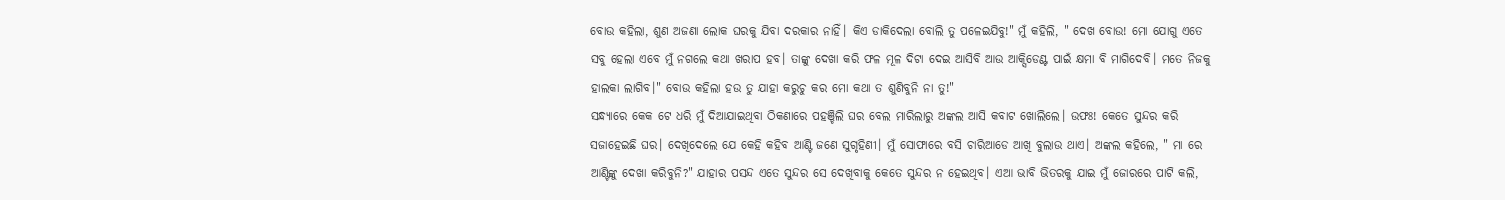ବୋଉ କହିଲା, ଶୁଣ ଅଜଣା ଲୋକ ଘରକୁ ଯିବା ଦରକାର ନାହିଁ। କିଏ ଡାକିଦେଲା ବୋଲି ତୁ ପଳେଇଯିବୁ!" ମୁଁ କହିଲି, " ଦେଖ ବୋଉ! ମୋ ଯୋଗୁ ଏତେ ସବୁ ହେଲା ଏବେ ମୁଁ ନଗଲେ କଥା ଖରାପ ହବ। ତାଙ୍କୁ ଦେଖା କରି ଫଳ ମୂଳ ଦିଟା ଦେଇ ଆସିବି ଆଉ ଆକ୍ସିଡେଣ୍ଟ ପାଇଁ କ୍ଷମା ବି ମାଗିଦେବି। ମତେ ନିଜକୁ ହାଲକା ଲାଗିବ।" ବୋଉ କହିଲା ହଉ ତୁ ଯାହା କରୁଚୁ କର ମୋ କଥା ତ ଶୁଣିବୁନି ନା ତୁ!"
ସନ୍ଧ୍ୟାରେ କେକ ଟେ ଧରି ମୁଁ ଦିଆଯାଇଥିବା ଠିକଣାରେ ପହଞ୍ଚିଲି ଘର ବେଲ ମାରିଲାରୁ ଅଙ୍କଲ ଆସି କବାଟ ଖୋଲିଲେ। ଉଫଃ! କେତେ ସୁନ୍ଦର କରି ସଜାହେଇଛି ଘର। ଦେଖିଦେଲେ ଯେ କେହି କହିବ ଆଣ୍ଟି ଜଣେ ସୁଗୃହିଣୀ। ମୁଁ ସୋଫାରେ ବସି ଚାରିଆଡେ ଆଖି ବୁଲାଉ ଥାଏ। ଅଙ୍କଲ କହିଲେ, " ମା ରେ ଆଣ୍ଟିଙ୍କୁ ଦେଖା କରିବୁନି?" ଯାହାର ପସନ୍ଦ ଏତେ ସୁନ୍ଦର ସେ ଦେଖିବାକୁ କେତେ ସୁନ୍ଦର ନ ହେଇଥିବ। ଏଆ ଭାବି ଭିତରକୁ ଯାଇ ମୁଁ ଜୋରରେ ପାଟି କଲି,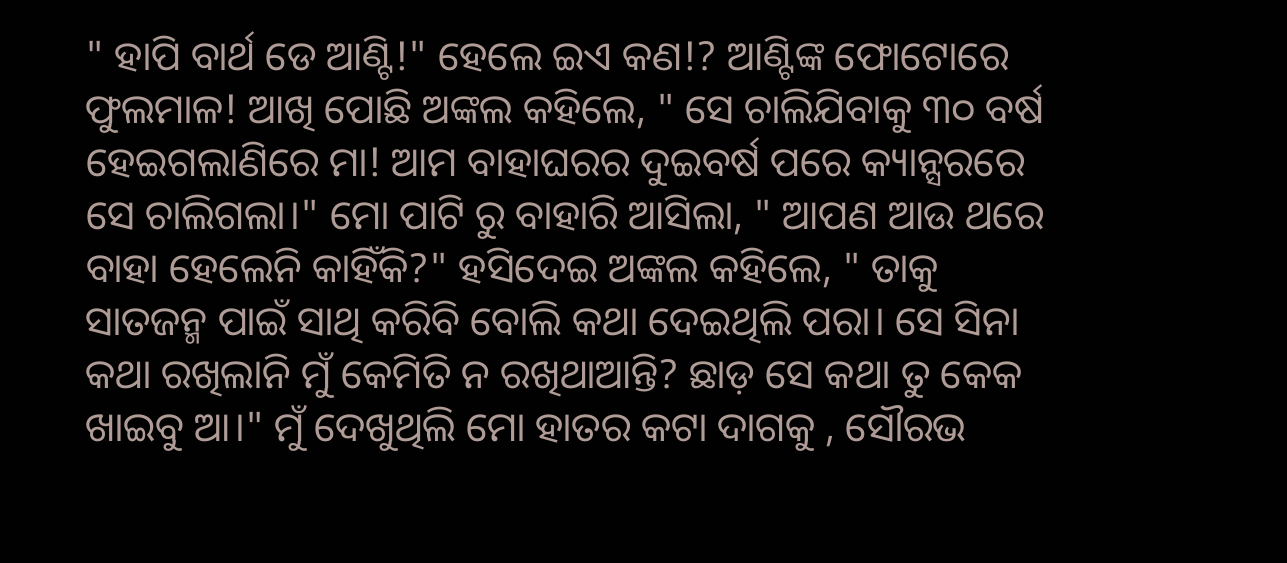" ହାପି ବାର୍ଥ ଡେ ଆଣ୍ଟି!" ହେଲେ ଇଏ କଣ!? ଆଣ୍ଟିଙ୍କ ଫୋଟୋରେ ଫୁଲମାଳ! ଆଖି ପୋଛି ଅଙ୍କଲ କହିଲେ, " ସେ ଚାଲିଯିବାକୁ ୩୦ ବର୍ଷ ହେଇଗଲାଣିରେ ମା! ଆମ ବାହାଘରର ଦୁଇବର୍ଷ ପରେ କ୍ୟାନ୍ସରରେ ସେ ଚାଲିଗଲା।" ମୋ ପାଟି ରୁ ବାହାରି ଆସିଲା, " ଆପଣ ଆଉ ଥରେ ବାହା ହେଲେନି କାହିଁକି?" ହସିଦେଇ ଅଙ୍କଲ କହିଲେ, " ତାକୁ ସାତଜନ୍ମ ପାଇଁ ସାଥି କରିବି ବୋଲି କଥା ଦେଇଥିଲି ପରା। ସେ ସିନା କଥା ରଖିଲାନି ମୁଁ କେମିତି ନ ରଖିଥାଆନ୍ତି? ଛାଡ଼ ସେ କଥା ତୁ କେକ ଖାଇବୁ ଆ।" ମୁଁ ଦେଖୁଥିଲି ମୋ ହାତର କଟା ଦାଗକୁ , ସୌରଭ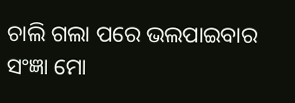ଚାଲି ଗଲା ପରେ ଭଲପାଇବାର ସଂଜ୍ଞା ମୋ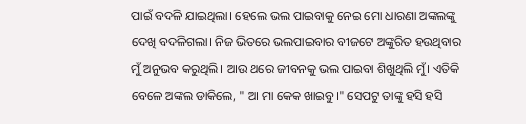ପାଇଁ ବଦଳି ଯାଇଥିଲା। ହେଲେ ଭଲ ପାଇବାକୁ ନେଇ ମୋ ଧାରଣା ଅଙ୍କଲଙ୍କୁ ଦେଖି ବଦଳିଗଲା। ନିଜ ଭିତରେ ଭଲପାଇବାର ବୀଜଟେ ଅଙ୍କୁରିତ ହଉଥିବାର ମୁଁ ଅନୁଭବ କରୁଥିଲି। ଆଉ ଥରେ ଜୀବନକୁ ଭଲ ପାଇବା ଶିଖୁଥିଲି ମୁଁ। ଏତିକି ବେଳେ ଅଙ୍କଲ ଡାକିଲେ, " ଆ ମା କେକ ଖାଇବୁ।" ସେପଟୁ ତାଙ୍କୁ ହସି ହସି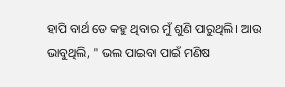ହାପି ବାର୍ଥ ଡେ କହୁ ଥିବାର ମୁଁ ଶୁଣି ପାରୁଥିଲି। ଆଉ ଭାବୁଥିଲି, " ଭଲ ପାଇବା ପାଇଁ ମଣିଷ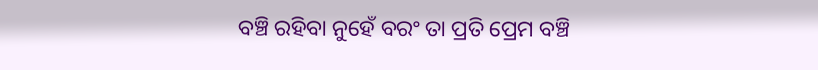ବଞ୍ଚି ରହିବା ନୁହେଁ ବରଂ ତା ପ୍ରତି ପ୍ରେମ ବଞ୍ଚି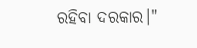ରହିବା ଦରକାର।"